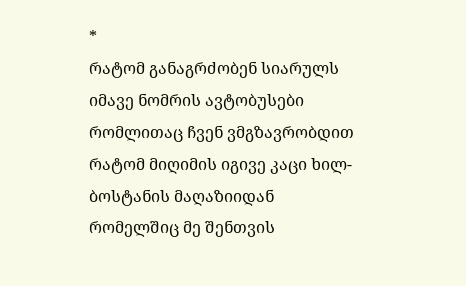*
რატომ განაგრძობენ სიარულს იმავე ნომრის ავტობუსები
რომლითაც ჩვენ ვმგზავრობდით
რატომ მიღიმის იგივე კაცი ხილ-ბოსტანის მაღაზიიდან
რომელშიც მე შენთვის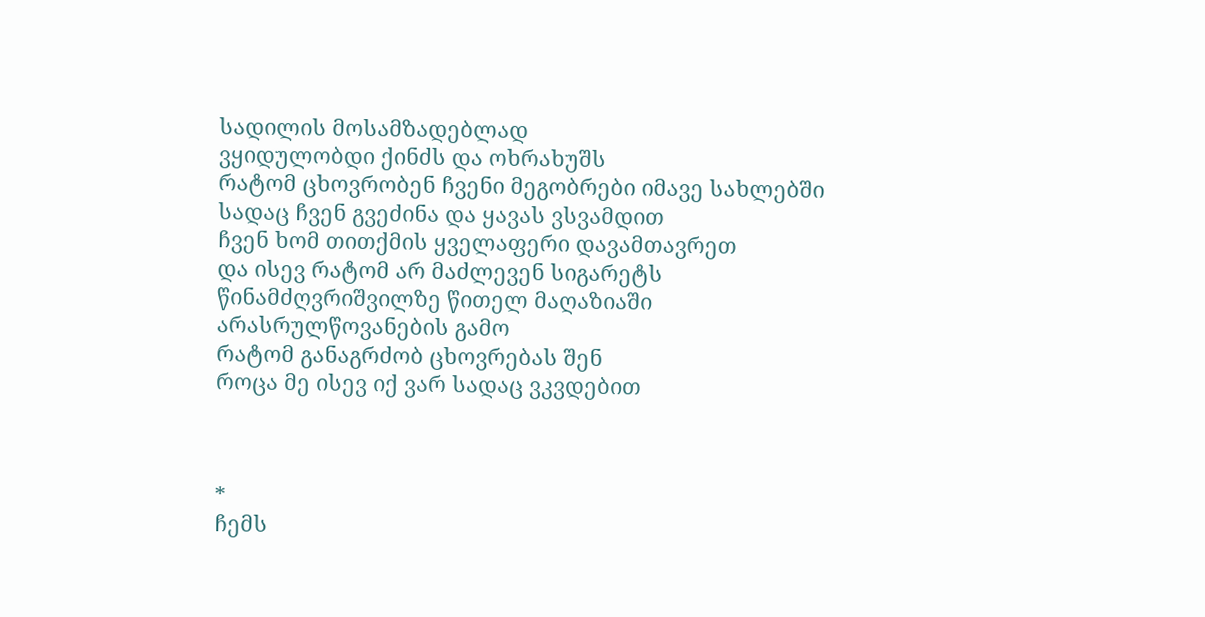სადილის მოსამზადებლად
ვყიდულობდი ქინძს და ოხრახუშს
რატომ ცხოვრობენ ჩვენი მეგობრები იმავე სახლებში
სადაც ჩვენ გვეძინა და ყავას ვსვამდით
ჩვენ ხომ თითქმის ყველაფერი დავამთავრეთ
და ისევ რატომ არ მაძლევენ სიგარეტს
წინამძღვრიშვილზე წითელ მაღაზიაში
არასრულწოვანების გამო
რატომ განაგრძობ ცხოვრებას შენ
როცა მე ისევ იქ ვარ სადაც ვკვდებით



*
ჩემს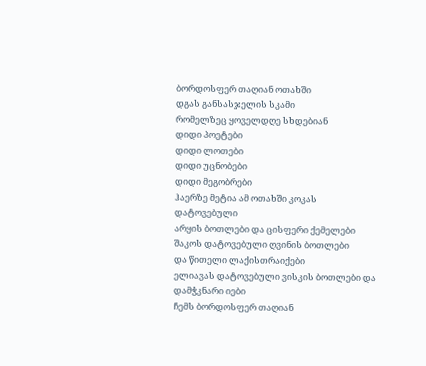ბორდოსფერ თაღიან ოთახში
დგას განსასჯელის სკამი
რომელზეც ყოველდღე სხდებიან
დიდი პოეტები
დიდი ლოთები
დიდი უცნობები
დიდი მეგობრები
ჰაერზე მეტია ამ ოთახში კოკას დატოვებული
არყის ბოთლები და ცისფერი ქემელები
შაკოს დატოვებული ღვინის ბოთლები
და წითელი ლაქისთრაიქები
ელიავას დატოვებული ვისკის ბოთლები და დამჭკნარი იები
ჩემს ბორდოსფერ თაღიან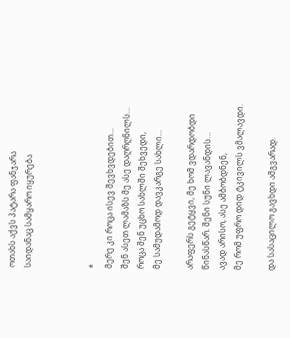ოთახს აქვს პატარა ფანჯარა
საიდანაც სამყარო იყურება



*
მერე კი როცა ისევ შევხვდებით…
შენ ასეთ ლამაზს მე ასე დაღრღნილს…
როცა შენ უცხო სახლში შეხვედი,
მე სამუდამოდ დავკარგე სახლი…

არაფერს გეტყვი, მე ხომ ვდარდობდი
წინასწარ. შენი სუნი ლავანდის…
ავად არისო, ასე ამბობდნენ,
მე რომ უფრო დიდ ტკივილს ვმალავდი.

და სასაცილო გავხდი ამგვარად.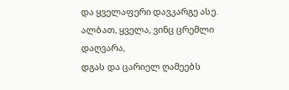და ყველაფერი დავკარგე ასე.
ალბათ, ყველა, ვინც ცრემლი დაღვარა,
დგას და ცარიელ ღამეებს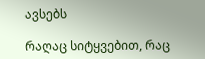ავსებს

რაღაც სიტყვებით, რაც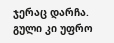ჯერაც დარჩა.
გული კი უფრო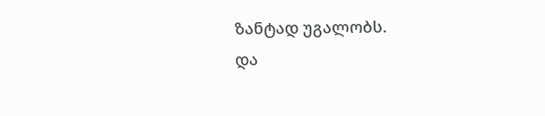ზანტად უგალობს.
და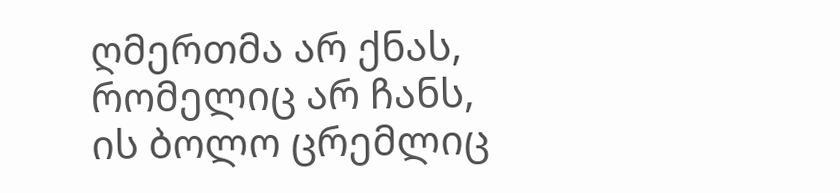ღმერთმა არ ქნას, რომელიც არ ჩანს,
ის ბოლო ცრემლიც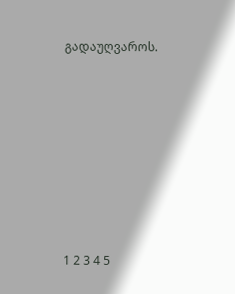გადაუღვაროს.







1 2 3 4 5